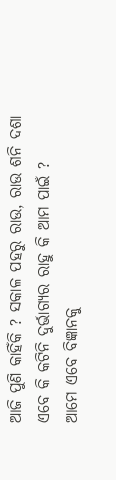ଆଜି ପୁଣି କାହିଁକି ? ସକାଳ ପହରୁ ରାଉ, ରାଉ ଶନି ଦଶା ଏବେ କି କଟିନି ଦୁର୍ଭାଗ୍ୟର ରାହୁ କି ଆମ ପାଇଁ ?
ଆମେ ଏବେ ବିଜ୍ଞାନକୁ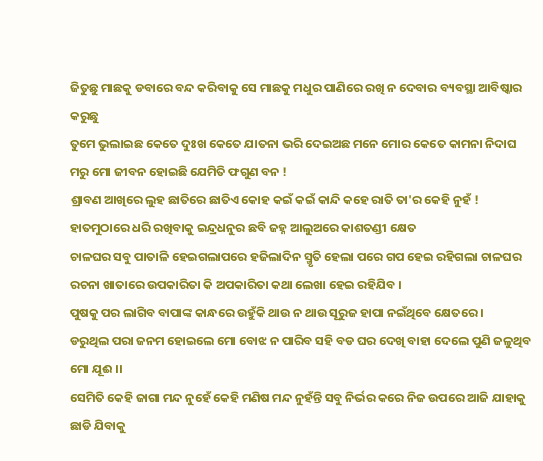ଜିତୁଛୁ ମାଛକୁ ଡବାରେ ବନ୍ଦ କରିବାକୁ ସେ ମାଛକୁ ମଧୁର ପାଣିରେ ରଖି ନ ଦେବାର ବ୍ୟବସ୍ଥା ଆବିଷ୍କାର କରୁଛୁ
ତୁମେ ଭୁଲାଇଛ କେତେ ଦୁଃଖ କେତେ ଯାତନା ଭରି ଦେଇଅଛ ମନେ ମୋର କେତେ କାମନା ନିଦାଘ ମରୁ ମୋ ଜୀବନ ହୋଇଛି ଯେମିତି ଫଗୁଣ ବନ !
ଶ୍ରାବଣ ଆଖିରେ ଲୁହ ଛାତିରେ ଛାତିଏ କୋହ କଇଁ କଇଁ କାନ୍ଦି କହେ ରାତି ତା'ର କେହି ନୁହଁ !
ହାତମୁଠାରେ ଧରି ରଖିବାକୁ ଇନ୍ଦ୍ରଧନୁର ଛବି ଜହ୍ନ ଆଲୁଅରେ କାଶତଣ୍ଡୀ କ୍ଷେତ
ଚାଳଘର ସବୁ ପାତାଳି ହେଇଗଲାପରେ ହଜିଲାଦିନ ସ୍ମୃତି ହେଲା ପରେ ଗପ ହେଇ ରହିଗଲା ଚାଳଘର ରଚନା ଖାତାରେ ଉପକାରିତା କି ଅପକାରିତା କଥା ଲେଖା ହେଇ ରହିଯିବ ।
ପୁଷକୁ ପର ଲାଗିବ ବାପାଙ୍କ କାନ୍ଧରେ ଉହୁଁକି ଥାଉ ନ ଥାଉ ସୂରୁଜ ହାପା ନଇଁଥିବେ କ୍ଷେତରେ ।
ଡରୁଥିଲ ପରା ଜନମ ହୋଇଲେ ମୋ ବୋଝ ନ ପାରିବ ସହି ବଡ ଘର ଦେଖି ବାହା ଦେଲେ ପୁଣି ଜଳୁଥିବ ମୋ ଯୂଈ ।।
ସେମିତି କେହି ଜାଗା ମନ୍ଦ ନୁହେଁ କେହି ମଣିଷ ମନ୍ଦ ନୁହଁନ୍ତି ସବୁ ନିର୍ଭର କରେ ନିଜ ଉପରେ ଆଜି ଯାହାକୁ ଛାଡି ଯିବାକୁ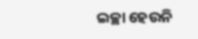ଇଚ୍ଛା ହେଉନି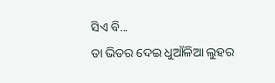ସିଏ ବି...
ତା ଭିତର ଦେଇ ଧୁଆଁଳିଆ ଲୁହର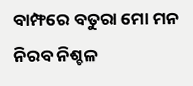ବାମ୍ଫରେ ବତୁରା ମୋ ମନ ନିରବ ନିଶ୍ଚଳ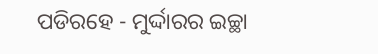ପଡିରହେ - ମୁର୍ଦ୍ଦାରର ଇଚ୍ଛା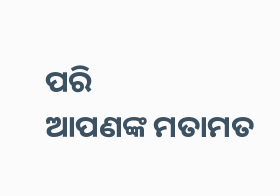ପରି
ଆପଣଙ୍କ ମତାମତ